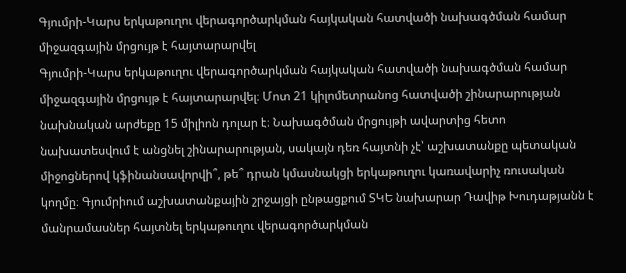Գյումրի-Կարս երկաթուղու վերագործարկման հայկական հատվածի նախագծման համար միջազգային մրցույթ է հայտարարվել
Գյումրի-Կարս երկաթուղու վերագործարկման հայկական հատվածի նախագծման համար միջազգային մրցույթ է հայտարարվել։ Մոտ 21 կիլոմետրանոց հատվածի շինարարության նախնական արժեքը 15 միլիոն դոլար է։ Նախագծման մրցույթի ավարտից հետո նախատեսվում է անցնել շինարարության, սակայն դեռ հայտնի չէ՝ աշխատանքը պետական միջոցներով կֆինանսավորվի՞, թե՞ դրան կմասնակցի երկաթուղու կառավարիչ ռուսական կողմը։ Գյումրիում աշխատանքային շրջայցի ընթացքում ՏԿԵ նախարար Դավիթ Խուդաթյանն է մանրամասներ հայտնել երկաթուղու վերագործարկման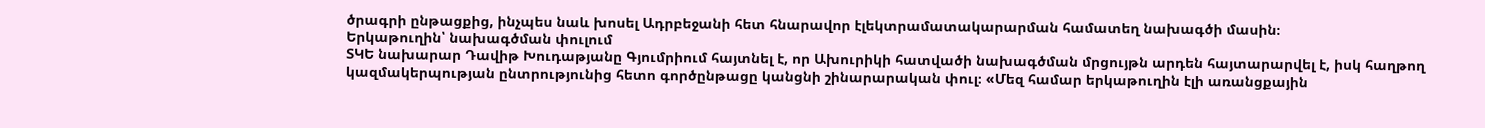ծրագրի ընթացքից, ինչպես նաև խոսել Ադրբեջանի հետ հնարավոր էլեկտրամատակարարման համատեղ նախագծի մասին։
Երկաթուղին՝ նախագծման փուլում
ՏԿԵ նախարար Դավիթ Խուդաթյանը Գյումրիում հայտնել է, որ Ախուրիկի հատվածի նախագծման մրցույթն արդեն հայտարարվել է, իսկ հաղթող կազմակերպության ընտրությունից հետո գործընթացը կանցնի շինարարական փուլ։ «Մեզ համար երկաթուղին էլի առանցքային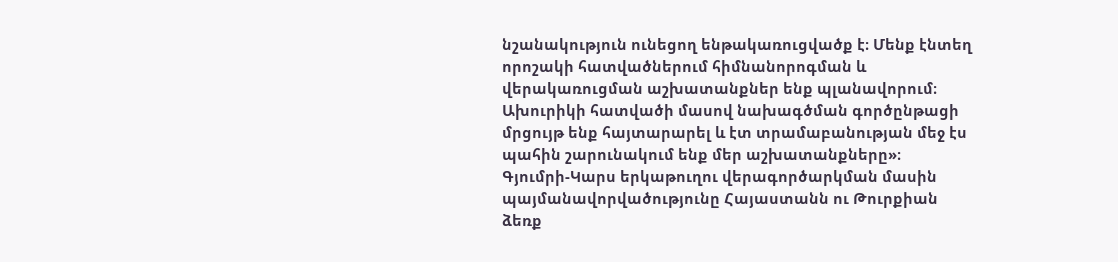նշանակություն ունեցող ենթակառուցվածք է։ Մենք էնտեղ որոշակի հատվածներում հիմնանորոգման և վերակառուցման աշխատանքներ ենք պլանավորում։ Ախուրիկի հատվածի մասով նախագծման գործընթացի մրցույթ ենք հայտարարել և էտ տրամաբանության մեջ էս պահին շարունակում ենք մեր աշխատանքները»։
Գյումրի-Կարս երկաթուղու վերագործարկման մասին պայմանավորվածությունը Հայաստանն ու Թուրքիան ձեռք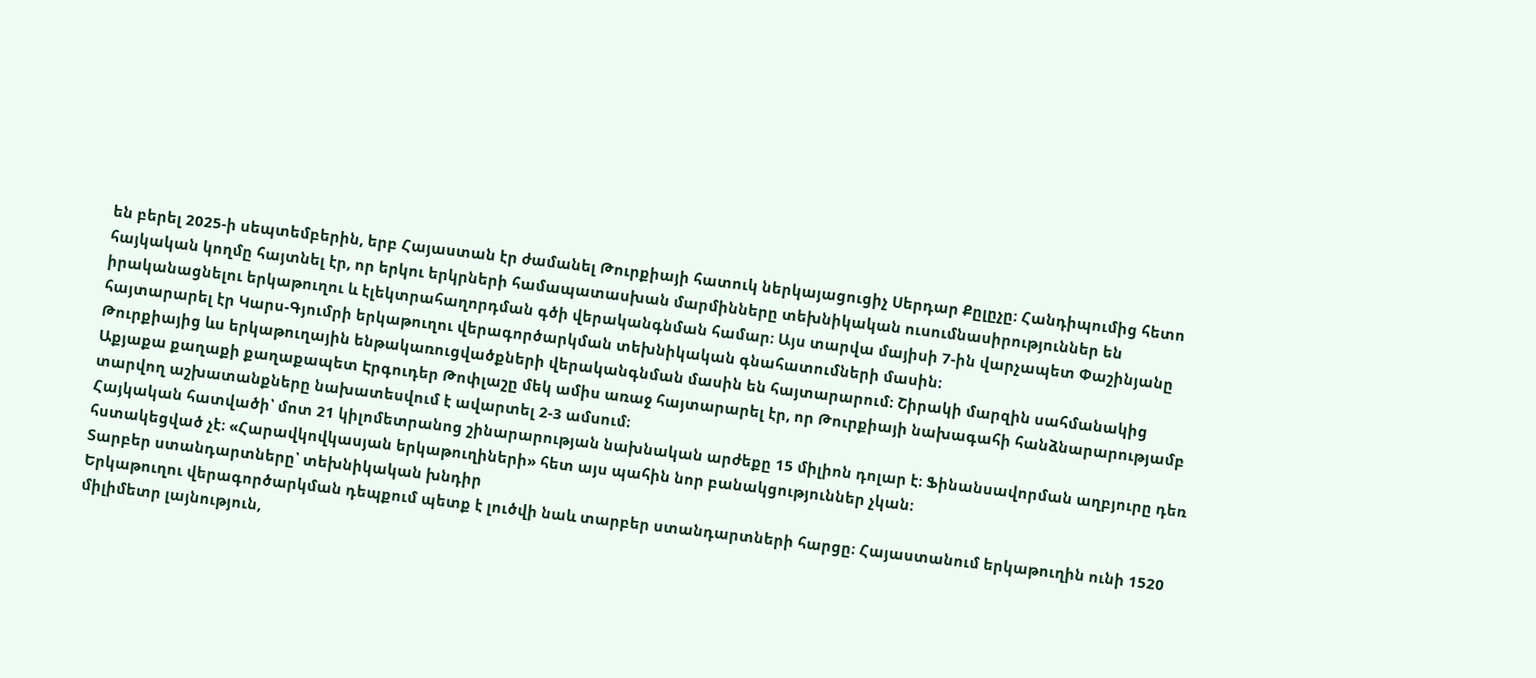են բերել 2025-ի սեպտեմբերին, երբ Հայաստան էր ժամանել Թուրքիայի հատուկ ներկայացուցիչ Սերդար Քըլըչը։ Հանդիպումից հետո հայկական կողմը հայտնել էր, որ երկու երկրների համապատասխան մարմինները տեխնիկական ուսումնասիրություններ են իրականացնելու երկաթուղու և էլեկտրահաղորդման գծի վերականգնման համար։ Այս տարվա մայիսի 7-ին վարչապետ Փաշինյանը հայտարարել էր Կարս-Գյումրի երկաթուղու վերագործարկման տեխնիկական գնահատումների մասին։
Թուրքիայից ևս երկաթուղային ենթակառուցվածքների վերականգնման մասին են հայտարարում։ Շիրակի մարզին սահմանակից Աքյաքա քաղաքի քաղաքապետ Էրգուդեր Թոփլաշը մեկ ամիս առաջ հայտարարել էր, որ Թուրքիայի նախագահի հանձնարարությամբ տարվող աշխատանքները նախատեսվում է ավարտել 2-3 ամսում։
Հայկական հատվածի՝ մոտ 21 կիլոմետրանոց շինարարության նախնական արժեքը 15 միլիոն դոլար է։ Ֆինանսավորման աղբյուրը դեռ հստակեցված չէ։ «Հարավկովկասյան երկաթուղիների» հետ այս պահին նոր բանակցություններ չկան։
Տարբեր ստանդարտները՝ տեխնիկական խնդիր
Երկաթուղու վերագործարկման դեպքում պետք է լուծվի նաև տարբեր ստանդարտների հարցը։ Հայաստանում երկաթուղին ունի 1520 միլիմետր լայնություն,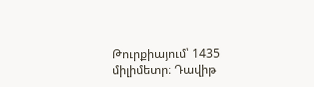Թուրքիայում՝ 1435 միլիմետր։ Դավիթ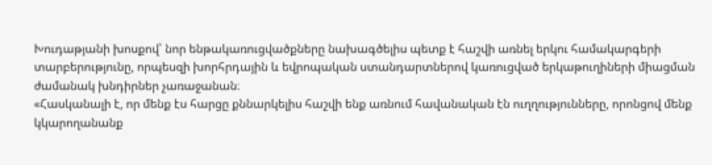Խուդաթյանի խոսքով՝ նոր ենթակառուցվածքները նախագծելիս պետք է հաշվի առնել երկու համակարգերի տարբերությունը, որպեսզի խորհրդային և եվրոպական ստանդարտներով կառուցված երկաթուղիների միացման ժամանակ խնդիրներ չառաջանան։
«Հասկանալի է, որ մենք էս հարցը քննարկելիս հաշվի ենք առնում հավանական էն ուղղությունները, որոնցով մենք կկարողանանք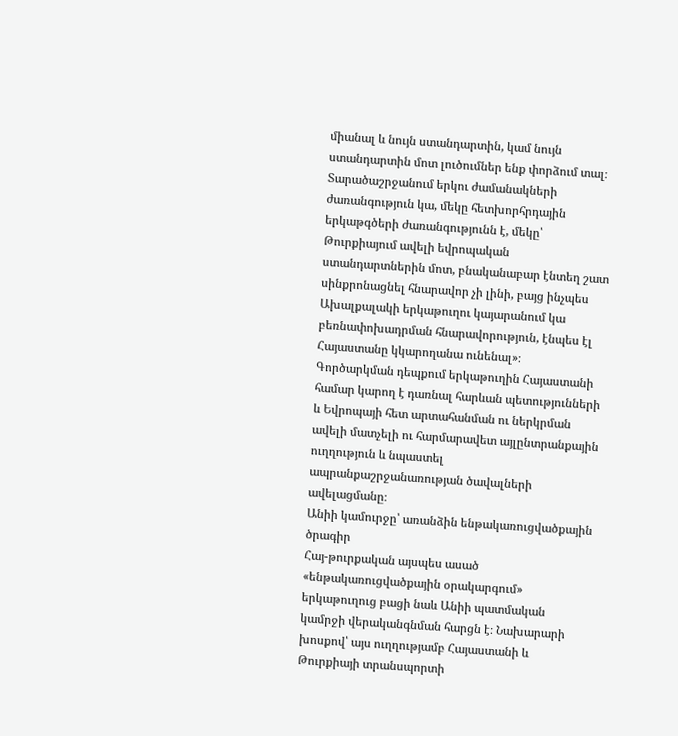միանալ և նույն ստանդարտին, կամ նույն ստանդարտին մոտ լուծումներ ենք փորձում տալ։ Տարածաշրջանում երկու ժամանակների ժառանգություն կա, մեկը հետխորհրդային երկաթգծերի ժառանգությունն է, մեկը՝ Թուրքիայում ավելի եվրոպական ստանդարտներին մոտ, բնականաբար էնտեղ շատ սինքրոնացնել հնարավոր չի լինի, բայց ինչպես Ախալքալակի երկաթուղու կայարանում կա բեռնափոխադրման հնարավորություն, էնպես էլ Հայաստանը կկարողանա ունենալ»։
Գործարկման դեպքում երկաթուղին Հայաստանի համար կարող է դառնալ հարևան պետությունների և Եվրոպայի հետ արտահանման ու ներկրման ավելի մատչելի ու հարմարավետ այլընտրանքային ուղղություն և նպաստել ապրանքաշրջանառության ծավալների ավելացմանը։
Անիի կամուրջը՝ առանձին ենթակառուցվածքային ծրագիր
Հայ-թուրքական այսպես ասած «ենթակառուցվածքային օրակարգում» երկաթուղուց բացի նաև Անիի պատմական կամրջի վերականգնման հարցն է։ Նախարարի խոսքով՝ այս ուղղությամբ Հայաստանի և Թուրքիայի տրանսպորտի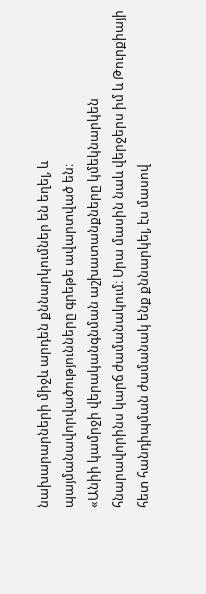նախարարների միջև արդեն քննարկումներ են եղել, և պայմանավորվածությունները գրեթե ավարտված են։
«Անիի կամրջի վերականգնման աշխատանքները կմեկնարկեն հնարավորինս կարճ ժամանակում։ Սրա մասին նաև վերջերս իմ և Թուրքիայի հետ հանդիպման ժամանակ ենք քննարկել, էս մասով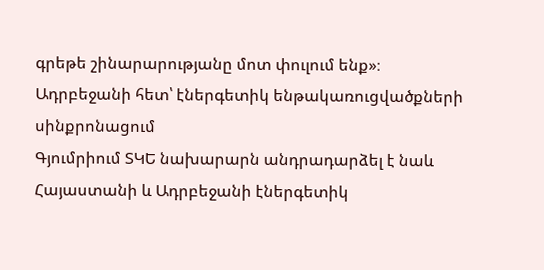գրեթե շինարարությանը մոտ փուլում ենք»։
Ադրբեջանի հետ՝ էներգետիկ ենթակառուցվածքների սինքրոնացում
Գյումրիում ՏԿԵ նախարարն անդրադարձել է նաև Հայաստանի և Ադրբեջանի էներգետիկ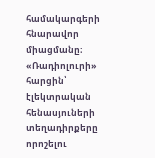համակարգերի հնարավոր միացմանը։ «Ռադիոլուրի» հարցին՝ էլեկտրական հենասյուների տեղադիրքերը որոշելու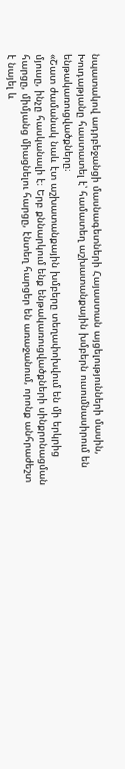նպատակով ադրբեջանցի մասնագետների Հայաստան այցելությունների մասին, Խուդաթյանը հաստատել է՝ համատեղ աշխատանքային խմբերն ուսումնասիրում են ենթակառուցվածքները։
«Շատ ժամանակ նաև էտ աշխատանքային խմբերը տեղափոխվում են մի երկրից մյուսը, ինչը հասկանալի է։ Երբ քննարկում ենք ենթակառուցվածքների սինքրոնացման հարցը, միմյանց միացնելու հարցը, էնտեղ հարցեր են առաջանում, որոնք անհրաժեշտ է նայել և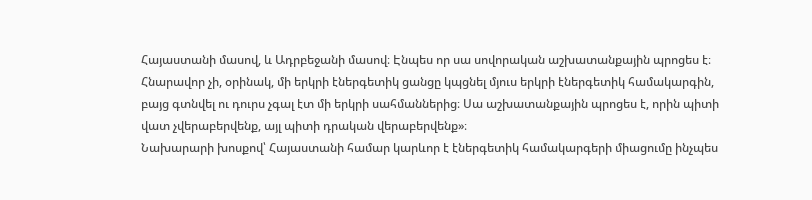Հայաստանի մասով, և Ադրբեջանի մասով։ Էնպես որ սա սովորական աշխատանքային պրոցես է։ Հնարավոր չի, օրինակ, մի երկրի էներգետիկ ցանցը կպցնել մյուս երկրի էներգետիկ համակարգին, բայց գտնվել ու դուրս չգալ էտ մի երկրի սահմաններից։ Սա աշխատանքային պրոցես է, որին պիտի վատ չվերաբերվենք, այլ պիտի դրական վերաբերվենք»։
Նախարարի խոսքով՝ Հայաստանի համար կարևոր է էներգետիկ համակարգերի միացումը ինչպես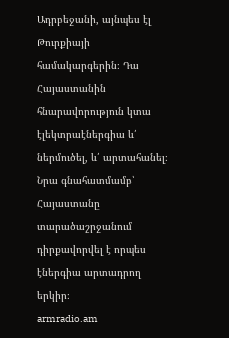Ադրբեջանի, այնպես էլ Թուրքիայի համակարգերին։ Դա Հայաստանին հնարավորություն կտա էլեկտրաէներգիա և՛ ներմուծել, և՛ արտահանել։ Նրա գնահատմամբ՝ Հայաստանը տարածաշրջանում դիրքավորվել է որպես էներգիա արտադրող երկիր։
armradio.am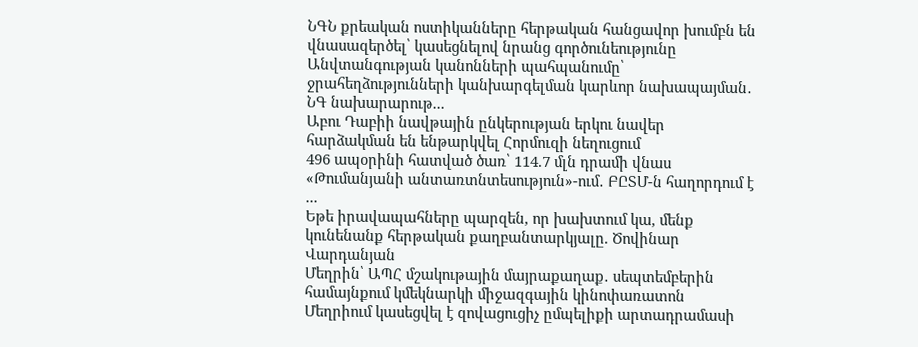ՆԳՆ քրեական ոստիկանները հերթական հանցավոր խումբն են վնասազերծել՝ կասեցնելով նրանց գործունեությունը
Անվտանգության կանոնների պահպանումը՝ ջրահեղձությունների կանխարգելման կարևոր նախապայման․ ՆԳ նախարարութ...
Աբու Դաբիի նավթային ընկերության երկու նավեր հարձակման են ենթարկվել Հորմուզի նեղուցում
496 ապօրինի հատված ծառ՝ 114.7 մլն դրամի վնաս «Թումանյանի անտառտնտեսություն»-ում․ ԲԸՏՄ-ն հաղորդում է ...
Եթե իրավապահները պարզեն, որ խախտում կա, մենք կունենանք հերթական քաղբանտարկյալը. Ծովինար Վարդանյան
Մեղրին՝ ԱՊՀ մշակութային մայրաքաղաք․ սեպտեմբերին համայնքում կմեկնարկի միջազգային կինոփառատոն
Մեղրիում կասեցվել է զովացուցիչ ըմպելիքի արտադրամասի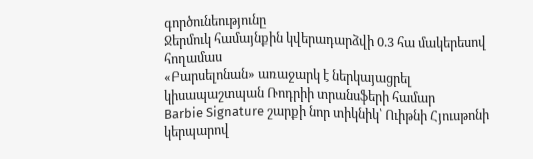գործունեությունը
Ջերմուկ համայնքին կվերադարձվի 0.3 հա մակերեսով հողամաս
«Բարսելոնան» առաջարկ է ներկայացրել կիսապաշտպան Ռոդրիի տրանսֆերի համար
Barbie Signature շարքի նոր տիկնիկ՝ Ուիթնի Հյուսթոնի կերպարով